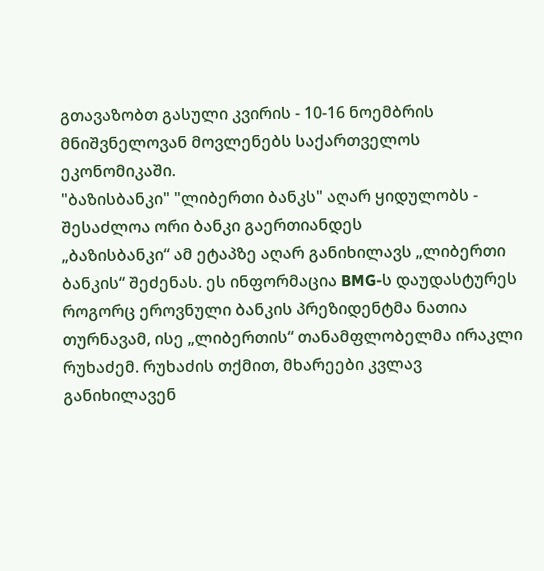გთავაზობთ გასული კვირის - 10-16 ნოემბრის მნიშვნელოვან მოვლენებს საქართველოს ეკონომიკაში.
"ბაზისბანკი" "ლიბერთი ბანკს" აღარ ყიდულობს - შესაძლოა ორი ბანკი გაერთიანდეს
„ბაზისბანკი“ ამ ეტაპზე აღარ განიხილავს „ლიბერთი ბანკის“ შეძენას. ეს ინფორმაცია BMG-ს დაუდასტურეს როგორც ეროვნული ბანკის პრეზიდენტმა ნათია თურნავამ, ისე „ლიბერთის“ თანამფლობელმა ირაკლი რუხაძემ. რუხაძის თქმით, მხარეები კვლავ განიხილავენ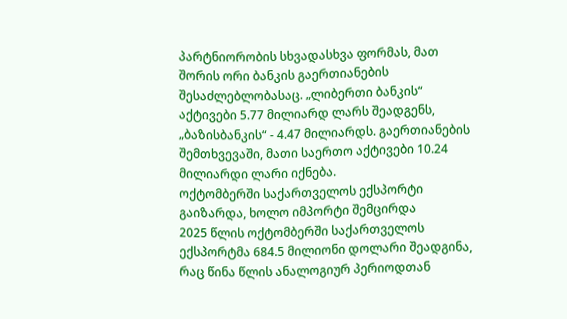პარტნიორობის სხვადასხვა ფორმას, მათ შორის ორი ბანკის გაერთიანების შესაძლებლობასაც. „ლიბერთი ბანკის“ აქტივები 5.77 მილიარდ ლარს შეადგენს, „ბაზისბანკის“ - 4.47 მილიარდს. გაერთიანების შემთხვევაში, მათი საერთო აქტივები 10.24 მილიარდი ლარი იქნება.
ოქტომბერში საქართველოს ექსპორტი გაიზარდა, ხოლო იმპორტი შემცირდა
2025 წლის ოქტომბერში საქართველოს ექსპორტმა 684.5 მილიონი დოლარი შეადგინა, რაც წინა წლის ანალოგიურ პერიოდთან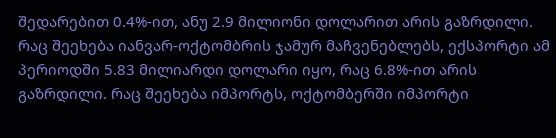შედარებით 0.4%-ით, ანუ 2.9 მილიონი დოლარით არის გაზრდილი. რაც შეეხება იანვარ-ოქტომბრის ჯამურ მაჩვენებლებს, ექსპორტი ამ პერიოდში 5.83 მილიარდი დოლარი იყო, რაც 6.8%-ით არის გაზრდილი. რაც შეეხება იმპორტს, ოქტომბერში იმპორტი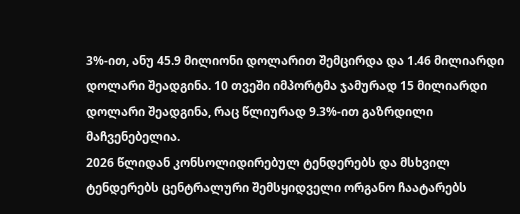3%-ით, ანუ 45.9 მილიონი დოლარით შემცირდა და 1.46 მილიარდი დოლარი შეადგინა. 10 თვეში იმპორტმა ჯამურად 15 მილიარდი დოლარი შეადგინა, რაც წლიურად 9.3%-ით გაზრდილი მაჩვენებელია.
2026 წლიდან კონსოლიდირებულ ტენდერებს და მსხვილ ტენდერებს ცენტრალური შემსყიდველი ორგანო ჩაატარებს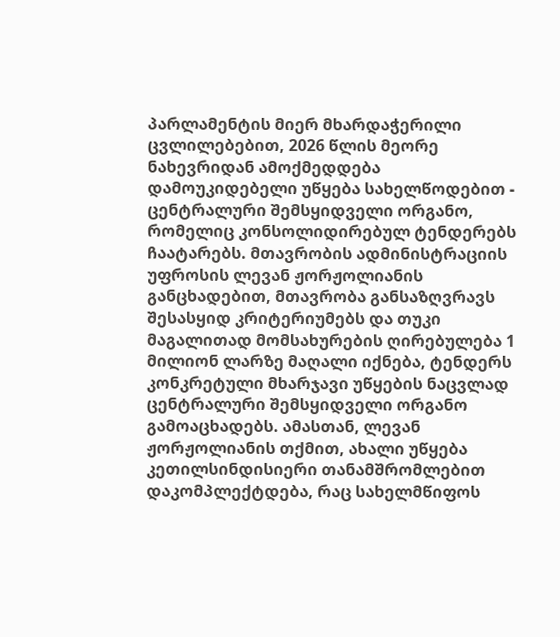პარლამენტის მიერ მხარდაჭერილი ცვლილებებით, 2026 წლის მეორე ნახევრიდან ამოქმედდება დამოუკიდებელი უწყება სახელწოდებით - ცენტრალური შემსყიდველი ორგანო, რომელიც კონსოლიდირებულ ტენდერებს ჩაატარებს. მთავრობის ადმინისტრაციის უფროსის ლევან ჟორჟოლიანის განცხადებით, მთავრობა განსაზღვრავს შესასყიდ კრიტერიუმებს და თუკი მაგალითად მომსახურების ღირებულება 1 მილიონ ლარზე მაღალი იქნება, ტენდერს კონკრეტული მხარჯავი უწყების ნაცვლად ცენტრალური შემსყიდველი ორგანო გამოაცხადებს. ამასთან, ლევან ჟორჟოლიანის თქმით, ახალი უწყება კეთილსინდისიერი თანამშრომლებით დაკომპლექტდება, რაც სახელმწიფოს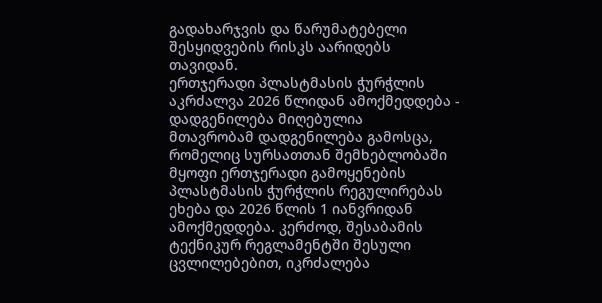გადახარჯვის და წარუმატებელი შესყიდვების რისკს აარიდებს თავიდან.
ერთჯერადი პლასტმასის ჭურჭლის აკრძალვა 2026 წლიდან ამოქმედდება - დადგენილება მიღებულია
მთავრობამ დადგენილება გამოსცა, რომელიც სურსათთან შემხებლობაში მყოფი ერთჯერადი გამოყენების პლასტმასის ჭურჭლის რეგულირებას ეხება და 2026 წლის 1 იანვრიდან ამოქმედდება. კერძოდ, შესაბამის ტექნიკურ რეგლამენტში შესული ცვლილებებით, იკრძალება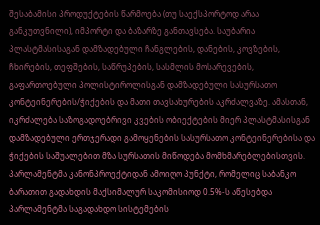შესაბამისი პროდუქტების წარმოება (თუ საექსპორტოდ არაა განკუთვნილი), იმპორტი და ბაზარზე განთავსება. საუბარია პლასტმასისაგან დამზადებული ჩანგლების, დანების, კოვზების, ჩხირების, თეფშების, საწრუპების, სასმლის მოსარევების, გაფართოებული პოლისტიროლისგან დამზადებული სასურსათო კონტეინერების/ჭიქების და მათი თავსახურების აკრძალვაზე. ამასთან, იკრძალება საზოგადოებრივი კვების ობიექტების მიერ პლასტმასისგან დამზადებული ერთჯერადი გამოყენების სასურსათო კონტეინერებისა და ჭიქების საშუალებით მზა სურსათის მიწოდება მომხმარებლებისთვის.
პარლამენტმა კანონპროექტიდან ამოიღო პუნქტი, რომელიც საბანკო ბარათით გადახდის მაქსიმალურ საკომისიოდ 0.5%-ს აწესებდა
პარლამენტმა საგადახდო სისტემების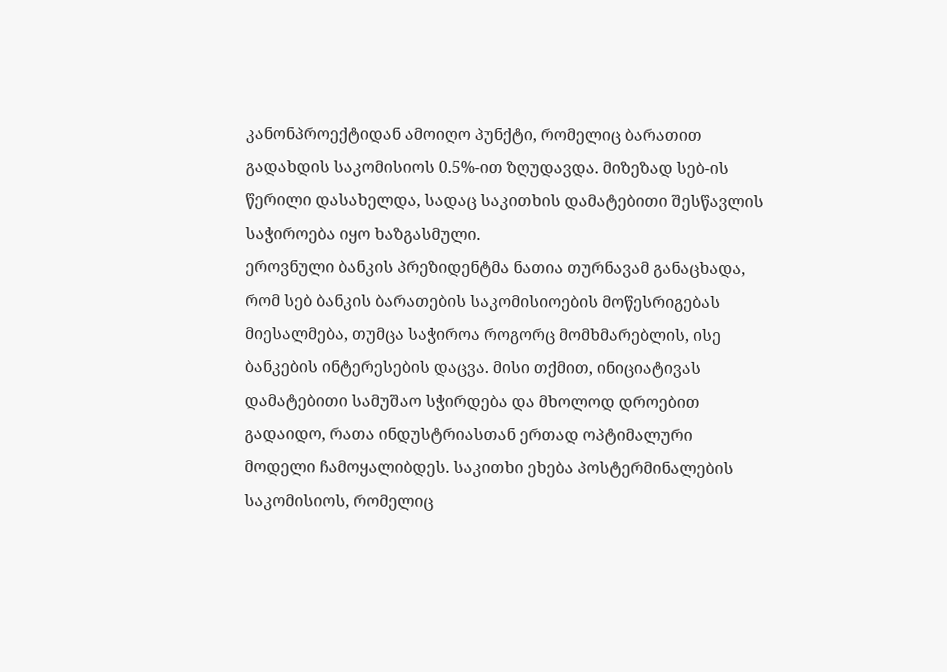კანონპროექტიდან ამოიღო პუნქტი, რომელიც ბარათით გადახდის საკომისიოს 0.5%-ით ზღუდავდა. მიზეზად სებ-ის წერილი დასახელდა, სადაც საკითხის დამატებითი შესწავლის საჭიროება იყო ხაზგასმული.
ეროვნული ბანკის პრეზიდენტმა ნათია თურნავამ განაცხადა, რომ სებ ბანკის ბარათების საკომისიოების მოწესრიგებას მიესალმება, თუმცა საჭიროა როგორც მომხმარებლის, ისე ბანკების ინტერესების დაცვა. მისი თქმით, ინიციატივას დამატებითი სამუშაო სჭირდება და მხოლოდ დროებით გადაიდო, რათა ინდუსტრიასთან ერთად ოპტიმალური მოდელი ჩამოყალიბდეს. საკითხი ეხება პოსტერმინალების საკომისიოს, რომელიც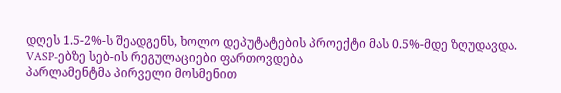დღეს 1.5-2%-ს შეადგენს, ხოლო დეპუტატების პროექტი მას 0.5%-მდე ზღუდავდა.
VASP-ებზე სებ-ის რეგულაციები ფართოვდება
პარლამენტმა პირველი მოსმენით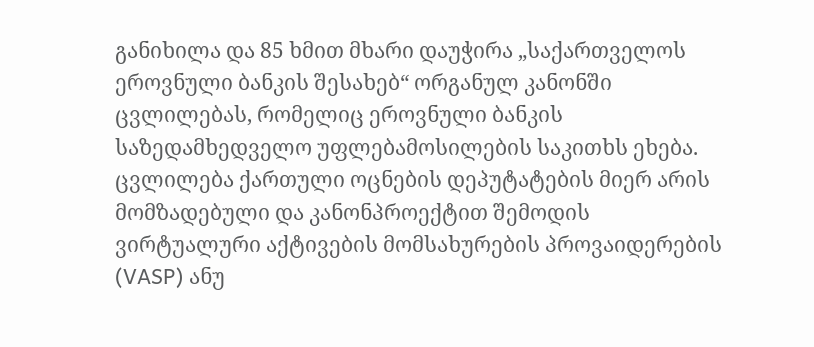განიხილა და 85 ხმით მხარი დაუჭირა „საქართველოს ეროვნული ბანკის შესახებ“ ორგანულ კანონში ცვლილებას, რომელიც ეროვნული ბანკის საზედამხედველო უფლებამოსილების საკითხს ეხება. ცვლილება ქართული ოცნების დეპუტატების მიერ არის მომზადებული და კანონპროექტით შემოდის ვირტუალური აქტივების მომსახურების პროვაიდერების (VASP) ანუ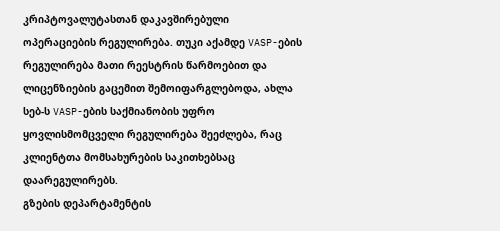კრიპტოვალუტასთან დაკავშირებული ოპერაციების რეგულირება. თუკი აქამდე VASP-ების რეგულირება მათი რეესტრის წარმოებით და ლიცენზიების გაცემით შემოიფარგლებოდა, ახლა სებ-ს VASP-ების საქმიანობის უფრო ყოვლისმომცველი რეგულირება შეეძლება, რაც კლიენტთა მომსახურების საკითხებსაც დაარეგულირებს.
გზების დეპარტამენტის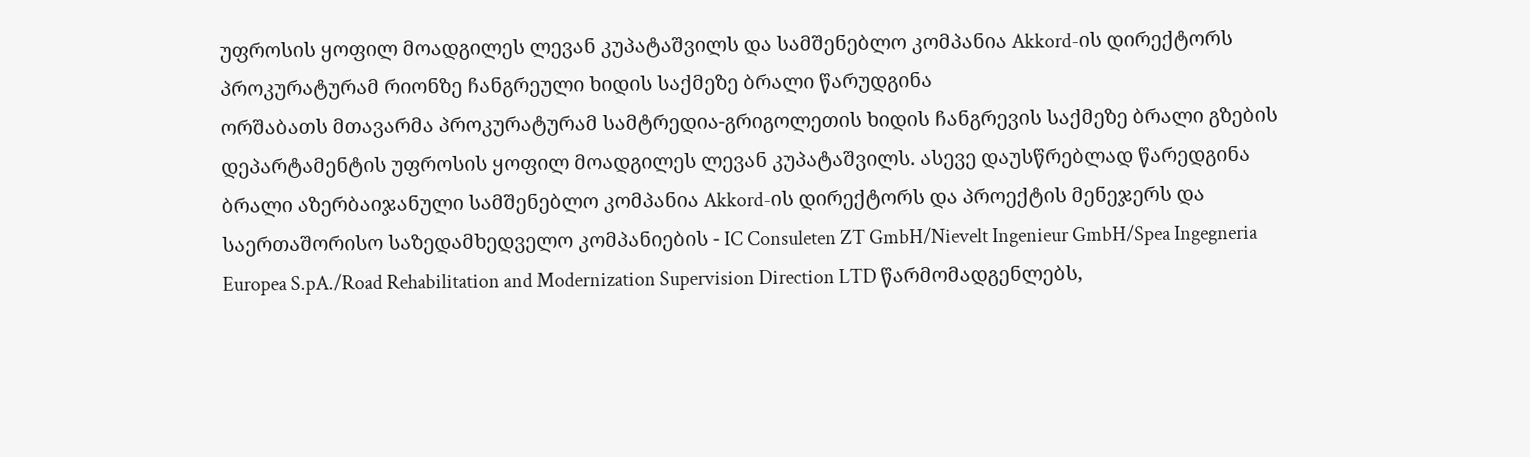უფროსის ყოფილ მოადგილეს ლევან კუპატაშვილს და სამშენებლო კომპანია Akkord-ის დირექტორს პროკურატურამ რიონზე ჩანგრეული ხიდის საქმეზე ბრალი წარუდგინა
ორშაბათს მთავარმა პროკურატურამ სამტრედია-გრიგოლეთის ხიდის ჩანგრევის საქმეზე ბრალი გზების დეპარტამენტის უფროსის ყოფილ მოადგილეს ლევან კუპატაშვილს. ასევე დაუსწრებლად წარედგინა ბრალი აზერბაიჯანული სამშენებლო კომპანია Akkord-ის დირექტორს და პროექტის მენეჯერს და საერთაშორისო საზედამხედველო კომპანიების - IC Consuleten ZT GmbH/Nievelt Ingenieur GmbH/Spea Ingegneria Europea S.pA./Road Rehabilitation and Modernization Supervision Direction LTD წარმომადგენლებს,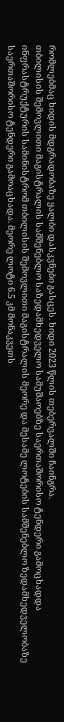რომლებმაც ხიდის მდგრადობაზე ყალბი დასკვნები გასცეს. ხიდი 2023 წლის თებერვალში ჩაინგრა.
თბილისის შემოვლითი მაგისტრალის სამშენებლო საზედამხედველო სამუშაოებზე საერთაშორისო ტენდერი გამოცხადდა
ინფრასტრუქტურის სამინისტრომ თბილისის შემოვლითი მაგისტრალის მეორე და მესამე ლოტების სამშენებლო ზედამხედველობაზე საერთაშორისო ტენდერი გამოაცხადა. მეორე ლოტი 6.5 კმ მონაკვეთს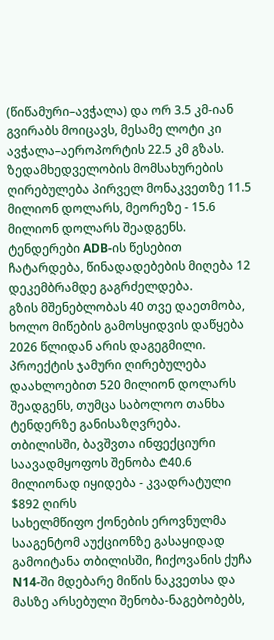(წიწამური–ავჭალა) და ორ 3.5 კმ-იან გვირაბს მოიცავს, მესამე ლოტი კი ავჭალა–აეროპორტის 22.5 კმ გზას. ზედამხედველობის მომსახურების ღირებულება პირველ მონაკვეთზე 11.5 მილიონ დოლარს, მეორეზე - 15.6 მილიონ დოლარს შეადგენს. ტენდერები ADB-ის წესებით ჩატარდება, წინადადებების მიღება 12 დეკემბრამდე გაგრძელდება.
გზის მშენებლობას 40 თვე დაეთმობა, ხოლო მიწების გამოსყიდვის დაწყება 2026 წლიდან არის დაგეგმილი. პროექტის ჯამური ღირებულება დაახლოებით 520 მილიონ დოლარს შეადგენს, თუმცა საბოლოო თანხა ტენდერზე განისაზღვრება.
თბილისში, ბავშვთა ინფექციური საავადმყოფოს შენობა ₾40.6 მილიონად იყიდება - კვადრატული $892 ღირს
სახელმწიფო ქონების ეროვნულმა სააგენტომ აუქციონზე გასაყიდად გამოიტანა თბილისში, ჩიქოვანის ქუჩა N14-ში მდებარე მიწის ნაკვეთსა და მასზე არსებული შენობა-ნაგებობებს,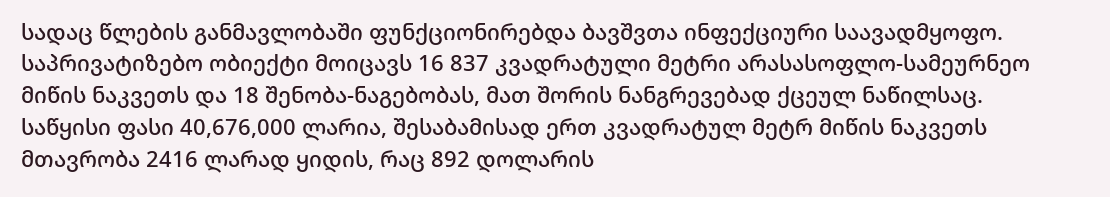სადაც წლების განმავლობაში ფუნქციონირებდა ბავშვთა ინფექციური საავადმყოფო. საპრივატიზებო ობიექტი მოიცავს 16 837 კვადრატული მეტრი არასასოფლო-სამეურნეო მიწის ნაკვეთს და 18 შენობა-ნაგებობას, მათ შორის ნანგრევებად ქცეულ ნაწილსაც. საწყისი ფასი 40,676,000 ლარია, შესაბამისად ერთ კვადრატულ მეტრ მიწის ნაკვეთს მთავრობა 2416 ლარად ყიდის, რაც 892 დოლარის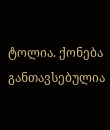ტოლია. ქონება განთავსებულია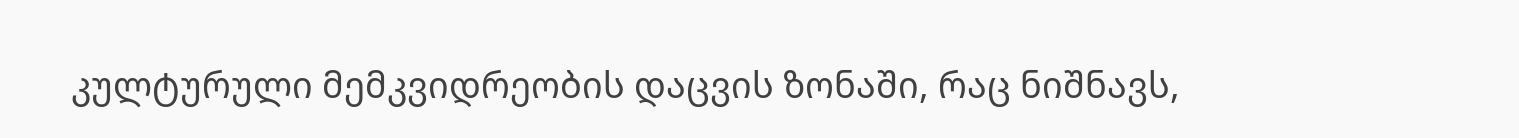კულტურული მემკვიდრეობის დაცვის ზონაში, რაც ნიშნავს,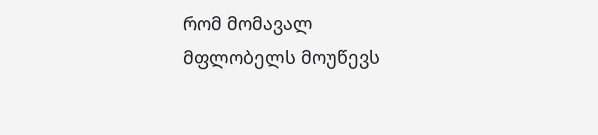რომ მომავალ მფლობელს მოუწევს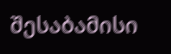შესაბამისი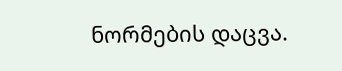ნორმების დაცვა.